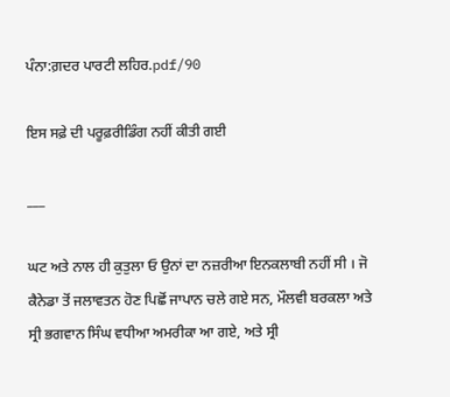ਪੰਨਾ:ਗ਼ਦਰ ਪਾਰਟੀ ਲਹਿਰ.pdf/90

ਇਸ ਸਫ਼ੇ ਦੀ ਪਰੂਫ਼ਰੀਡਿੰਗ ਨਹੀਂ ਕੀਤੀ ਗਈ

___

ਘਟ ਅਤੇ ਨਾਲ ਹੀ ਕੁਤੁਲਾ ਓ ਉਨਾਂ ਦਾ ਨਜ਼ਰੀਆ ਇਨਕਲਾਬੀ ਨਹੀਂ ਸੀ । ਜੋ ਕੈਨੇਡਾ ਤੋਂ ਜਲਾਵਤਨ ਹੋਣ ਪਿਛੋਂ ਜਾਪਾਨ ਚਲੇ ਗਏ ਸਨ, ਮੌਲਵੀ ਬਰਕਲਾ ਅਤੇ ਸ੍ਰੀ ਭਗਵਾਨ ਸਿੰਘ ਵਧੀਆ ਅਮਰੀਕਾ ਆ ਗਏ, ਅਤੇ ਸ੍ਰੀ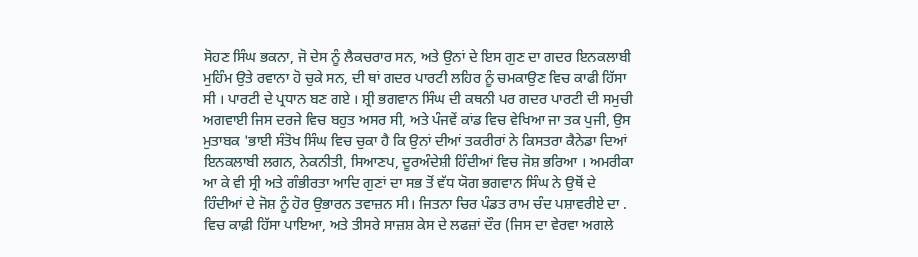ਸੋਹਣ ਸਿੰਘ ਭਕਨਾ, ਜੋ ਦੇਸ ਨੂੰ ਲੈਕਚਰਾਰ ਸਨ, ਅਤੇ ਉਨਾਂ ਦੇ ਇਸ ਗੁਣ ਦਾ ਗਦਰ ਇਨਕਲਾਬੀ ਮੁਹਿੰਮ ਉਤੇ ਰਵਾਨਾ ਹੋ ਚੁਕੇ ਸਨ, ਦੀ ਥਾਂ ਗਦਰ ਪਾਰਟੀ ਲਹਿਰ ਨੂੰ ਚਮਕਾਉਣ ਵਿਚ ਕਾਫੀ ਹਿੱਸਾ ਸੀ । ਪਾਰਟੀ ਦੇ ਪ੍ਰਧਾਨ ਬਣ ਗਏ । ਸ਼੍ਰੀ ਭਗਵਾਨ ਸਿੰਘ ਦੀ ਕਥਨੀ ਪਰ ਗਦਰ ਪਾਰਟੀ ਦੀ ਸਮੁਚੀ ਅਗਵਾਈ ਜਿਸ ਦਰਜੇ ਵਿਚ ਬਹੁਤ ਅਸਰ ਸੀ, ਅਤੇ ਪੰਜਵੇਂ ਕਾਂਡ ਵਿਚ ਵੇਖਿਆ ਜਾ ਤਕ ਪੁਜੀ, ਉਸ ਮੁਤਾਬਕ 'ਭਾਈ ਸੰਤੋਖ ਸਿੰਘ ਵਿਚ ਚੁਕਾ ਹੈ ਕਿ ਉਨਾਂ ਦੀਆਂ ਤਕਰੀਰਾਂ ਨੇ ਕਿਸਤਰਾ ਕੈਨੇਡਾ ਦਿਆਂ ਇਨਕਲਾਬੀ ਲਗਨ, ਨੇਕਨੀਤੀ, ਸਿਆਣਪ, ਦੂਰਅੰਦੇਸ਼ੀ ਹਿੰਦੀਆਂ ਵਿਚ ਜੋਸ਼ ਭਰਿਆ । ਅਮਰੀਕਾ ਆ ਕੇ ਵੀ ਸ੍ਰੀ ਅਤੇ ਗੰਭੀਰਤਾ ਆਦਿ ਗੁਣਾਂ ਦਾ ਸਭ ਤੋਂ ਵੱਧ ਯੋਗ ਭਗਵਾਨ ਸਿੰਘ ਨੇ ਉਥੋਂ ਦੇ ਹਿੰਦੀਆਂ ਦੇ ਜੋਸ਼ ਨੂੰ ਹੋਰ ਉਭਾਰਨ ਤਵਾਜ਼ਨ ਸੀ। ਜਿਤਨਾ ਚਿਰ ਪੰਡਤ ਰਾਮ ਚੰਦ ਪਸ਼ਾਵਰੀਏ ਦਾ . ਵਿਚ ਕਾਫ਼ੀ ਹਿੱਸਾ ਪਾਇਆ, ਅਤੇ ਤੀਸਰੇ ਸਾਜ਼ਸ਼ ਕੇਸ ਦੇ ਲਫਜ਼ਾਂ ਦੌਰ (ਜਿਸ ਦਾ ਵੇਰਵਾ ਅਗਲੇ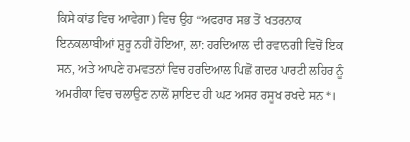ਕਿਸੇ ਕਾਂਡ ਵਿਚ ਆਵੇਗਾ) ਵਿਚ ਉਹ “ਅਫਰਾਰ ਸਭ ਤੋਂ ਖਤਰਨਾਕ ਇਨਕਲਾਬੀਆਂ ਸ਼ੁਰੂ ਨਹੀਂ ਹੋਇਆ, ਲਾ: ਹਰਦਿਆਲ ਦੀ ਰਵਾਨਗੀ ਵਿਚੋਂ ਇਕ ਸਨ, ਅਤੇ ਆਪਣੇ ਹਮਵਤਨਾਂ ਵਿਚ ਹਰਦਿਆਲ ਪਿਛੋਂ ਗਦਰ ਪਾਰਟੀ ਲਹਿਰ ਨੂੰ ਅਮਰੀਕਾ ਵਿਚ ਚਲਾਉਣ ਨਾਲੋਂ ਸ਼ਾਇਦ ਹੀ ਘਟ ਅਸਰ ਰਸੂਖ ਰਖਦੇ ਸਨ*।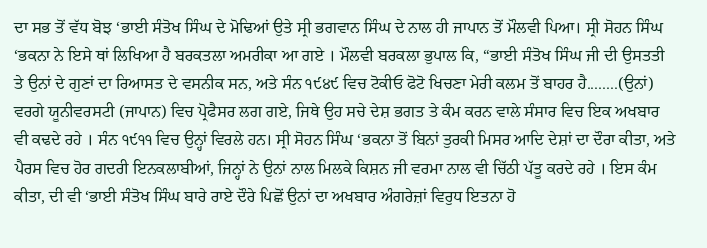ਦਾ ਸਭ ਤੋਂ ਵੱਧ ਬੋਝ ‘ਭਾਈ ਸੰਤੋਖ ਸਿੰਘ ਦੇ ਮੋਢਿਆਂ ਉਤੇ ਸ੍ਰੀ ਭਗਵਾਨ ਸਿੰਘ ਦੇ ਨਾਲ ਹੀ ਜਾਪਾਨ ਤੋਂ ਮੌਲਵੀ ਪਿਆ। ਸ੍ਰੀ ਸੋਹਨ ਸਿੰਘ ‘ਭਕਨਾ ਨੇ ਇਸੇ ਥਾਂ ਲਿਖਿਆ ਹੈ ਬਰਕਤਲਾ ਅਮਰੀਕਾ ਆ ਗਏ । ਮੌਲਵੀ ਬਰਕਲਾ ਭੁਪਾਲ ਕਿ, “ਭਾਈ ਸੰਤੋਖ ਸਿੰਘ ਜੀ ਦੀ ਉਸਤਤੀ ਤੇ ਉਨਾਂ ਦੇ ਗੁਣਾਂ ਦਾ ਰਿਆਸਤ ਦੇ ਵਸਨੀਕ ਸਨ, ਅਤੇ ਸੰਨ ੧੯੪੯ ਵਿਚ ਟੋਕੀਓ ਫੋਟੋ ਖਿਚਣਾ ਮੇਰੀ ਕਲਮ ਤੋਂ ਬਾਹਰ ਹੈ........(ਉਨਾਂ) ਵਰਗੇ ਯੂਨੀਵਰਸਟੀ (ਜਾਪਾਨ) ਵਿਚ ਪ੍ਰੋਫੈਸਰ ਲਗ ਗਏ, ਜਿਥੇ ਉਹ ਸਚੇ ਦੇਸ਼ ਭਗਤ ਤੇ ਕੰਮ ਕਰਨ ਵਾਲੇ ਸੰਸਾਰ ਵਿਚ ਇਕ ਅਖਬਾਰ ਵੀ ਕਢਦੇ ਰਹੇ । ਸੰਨ ੧੯੧੧ ਵਿਚ ਉਨ੍ਹਾਂ ਵਿਰਲੇ ਹਨ। ਸ੍ਰੀ ਸੋਹਨ ਸਿੰਘ ‘ਭਕਨਾ ਤੋਂ ਬਿਨਾਂ ਤੁਰਕੀ ਮਿਸਰ ਆਦਿ ਦੇਸ਼ਾਂ ਦਾ ਦੌਰਾ ਕੀਤਾ, ਅਤੇ ਪੈਰਸ ਵਿਚ ਹੋਰ ਗਦਰੀ ਇਨਕਲਾਬੀਆਂ, ਜਿਨ੍ਹਾਂ ਨੇ ਉਨਾਂ ਨਾਲ ਮਿਲਕੇ ਕਿਸ਼ਨ ਜੀ ਵਰਮਾ ਨਾਲ ਵੀ ਚਿੱਠੀ ਪੱਤੂ ਕਰਦੇ ਰਹੇ । ਇਸ ਕੰਮ ਕੀਤਾ, ਦੀ ਵੀ ‘ਭਾਈ ਸੰਤੋਖ ਸਿੰਘ ਬਾਰੇ ਰਾਏ ਦੌਰੇ ਪਿਛੋਂ ਉਨਾਂ ਦਾ ਅਖਬਾਰ ਅੰਗਰੇਜ਼ਾਂ ਵਿਰੁਧ ਇਤਨਾ ਹੋ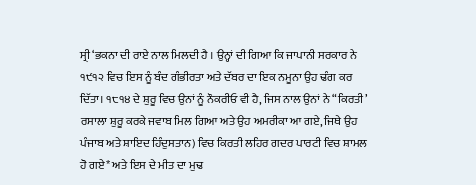ਸ੍ਰੀ ‘ਭਕਨਾ ਦੀ ਰਾਏ ਨਾਲ ਮਿਲਦੀ ਹੈ । ਉਨ੍ਹਾਂ ਦੀ ਗਿਆ ਕਿ ਜਾਪਾਨੀ ਸਰਕਾਰ ਨੇ ੧੯੧੨ ਵਿਚ ਇਸ ਨੂੰ ਬੰਦ ਗੰਭੀਰਤਾ ਅਤੇ ਦੱਬਰ ਦਾ ਇਕ ਨਮੂਨਾ ਉਹ ਢੰਗ ਕਰ ਦਿੱਤਾ। ੧੮੧੪ ਦੇ ਸ਼ੁਰੂ ਵਿਚ ਉਨਾਂ ਨੂੰ ਨੌਕਰੀਓ ਵੀ ਹੈ, ਜਿਸ ਨਾਲ ਉਨਾਂ ਨੇ “ਕਿਰਤੀ’ ਰਸਾਲਾ ਸ਼ੁਰੂ ਕਰਕੇ ਜਵਾਬ ਮਿਲ ਗਿਆ ਅਤੇ ਉਹ ਅਮਰੀਕਾ ਆ ਗਏ, ਜਿਥੇ ਉਹ ਪੰਜਾਬ ਅਤੇ ਸ਼ਾਇਦ ਹਿੰਦੁਸਤਾਨ) ਵਿਚ ਕਿਰਤੀ ਲਹਿਰ ਗਦਰ ਪਾਰਟੀ ਵਿਚ ਸ਼ਾਮਲ ਹੋ ਗਏ* ਅਤੇ ਇਸ ਦੇ ਮੀਤ ਦਾ ਮੁਢ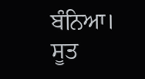ਬੰਨਿਆ। ਸੂਤ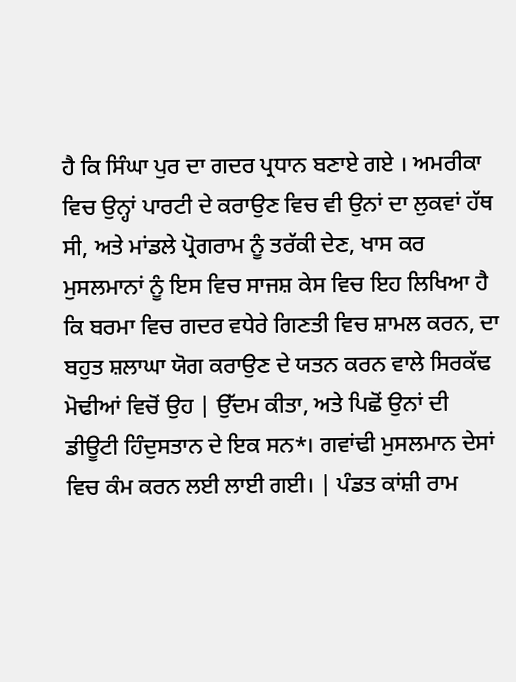ਹੈ ਕਿ ਸਿੰਘਾ ਪੁਰ ਦਾ ਗਦਰ ਪ੍ਰਧਾਨ ਬਣਾਏ ਗਏ । ਅਮਰੀਕਾ ਵਿਚ ਉਨ੍ਹਾਂ ਪਾਰਟੀ ਦੇ ਕਰਾਉਣ ਵਿਚ ਵੀ ਉਨਾਂ ਦਾ ਲੁਕਵਾਂ ਹੱਥ ਸੀ, ਅਤੇ ਮਾਂਡਲੇ ਪ੍ਰੋਗਰਾਮ ਨੂੰ ਤਰੱਕੀ ਦੇਣ, ਖਾਸ ਕਰ ਮੁਸਲਮਾਨਾਂ ਨੂੰ ਇਸ ਵਿਚ ਸਾਜਸ਼ ਕੇਸ ਵਿਚ ਇਹ ਲਿਖਿਆ ਹੈ ਕਿ ਬਰਮਾ ਵਿਚ ਗਦਰ ਵਧੇਰੇ ਗਿਣਤੀ ਵਿਚ ਸ਼ਾਮਲ ਕਰਨ, ਦਾ ਬਹੁਤ ਸ਼ਲਾਘਾ ਯੋਗ ਕਰਾਉਣ ਦੇ ਯਤਨ ਕਰਨ ਵਾਲੇ ਸਿਰਕੱਢ ਮੋਢੀਆਂ ਵਿਚੋਂ ਉਹ | ਉੱਦਮ ਕੀਤਾ, ਅਤੇ ਪਿਛੋਂ ਉਨਾਂ ਦੀ ਡੀਊਟੀ ਹਿੰਦੁਸਤਾਨ ਦੇ ਇਕ ਸਨ*। ਗਵਾਂਢੀ ਮੁਸਲਮਾਨ ਦੇਸਾਂ ਵਿਚ ਕੰਮ ਕਰਨ ਲਈ ਲਾਈ ਗਈ। | ਪੰਡਤ ਕਾਂਸ਼ੀ ਰਾਮ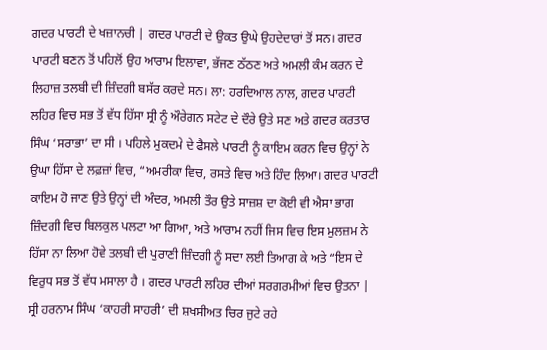ਗਦਰ ਪਾਰਟੀ ਦੇ ਖਜ਼ਾਨਚੀ | ਗਦਰ ਪਾਰਟੀ ਦੇ ਉਕਤ ਉਘੇ ਉਹਦੇਦਾਰਾਂ ਤੋਂ ਸਨ। ਗਦਰ ਪਾਰਟੀ ਬਣਨ ਤੋਂ ਪਹਿਲੋਂ ਉਹ ਆਰਾਮ ਇਲਾਵਾ, ਭੱਜਣ ਠੱਠਣ ਅਤੇ ਅਮਲੀ ਕੰਮ ਕਰਨ ਦੇ ਲਿਹਾਜ਼ ਤਲਬੀ ਦੀ ਜ਼ਿੰਦਗੀ ਬਸੱਰ ਕਰਦੇ ਸਨ। ਲਾ: ਹਰਦਿਆਲ ਨਾਲ, ਗਦਰ ਪਾਰਟੀ ਲਹਿਰ ਵਿਚ ਸਭ ਤੋਂ ਵੱਧ ਹਿੱਸਾ ਸ੍ਰੀ ਨੂੰ ਔਰੇਗਨ ਸਟੇਟ ਦੇ ਦੌਰੇ ਉਤੇ ਸਣ ਅਤੇ ਗਦਰ ਕਰਤਾਰ ਸਿੰਘ ‘ਸਰਾਭਾ’ ਦਾ ਸੀ । ਪਹਿਲੇ ਮੁਕਦਮੇ ਦੇ ਫੈਸਲੇ ਪਾਰਟੀ ਨੂੰ ਕਾਇਮ ਕਰਨ ਵਿਚ ਉਨ੍ਹਾਂ ਨੇ ਉਘਾ ਹਿੱਸਾ ਦੇ ਲਫ਼ਜ਼ਾਂ ਵਿਚ, “ਅਮਰੀਕਾ ਵਿਚ, ਰਸਤੇ ਵਿਚ ਅਤੇ ਹਿੰਦ ਲਿਆ। ਗਦਰ ਪਾਰਟੀ ਕਾਇਮ ਹੋ ਜਾਣ ਉਤੇ ਉਨ੍ਹਾਂ ਦੀ ਅੰਦਰ, ਅਮਲੀ ਤੌਰ ਉਤੇ ਸਾਜ਼ਸ਼ ਦਾ ਕੋਈ ਵੀ ਐਸਾ ਭਾਗ ਜ਼ਿੰਦਗੀ ਵਿਚ ਬਿਲਕੁਲ ਪਲਟਾ ਆ ਗਿਆ, ਅਤੇ ਆਰਾਮ ਨਹੀਂ ਜਿਸ ਵਿਚ ਇਸ ਮੁਲਜ਼ਮ ਨੇ ਹਿੱਸਾ ਨਾ ਲਿਆ ਹੋਵੇ ਤਲਬੀ ਦੀ ਪੁਰਾਣੀ ਜ਼ਿੰਦਗੀ ਨੂੰ ਸਦਾ ਲਈ ਤਿਆਗ ਕੇ ਅਤੇ “ਇਸ ਦੇ ਵਿਰੁਧ ਸਭ ਤੋਂ ਵੱਧ ਮਸਾਲਾ ਹੈ । ਗਦਰ ਪਾਰਟੀ ਲਹਿਰ ਦੀਆਂ ਸਰਗਰਮੀਆਂ ਵਿਚ ਉਤਨਾ | ਸ੍ਰੀ ਹਰਨਾਮ ਸਿੰਘ ‘ਕਾਹਰੀ ਸਾਹਰੀ’ ਦੀ ਸ਼ਖਸੀਅਤ ਚਿਰ ਜੁਟੇ ਰਹੇ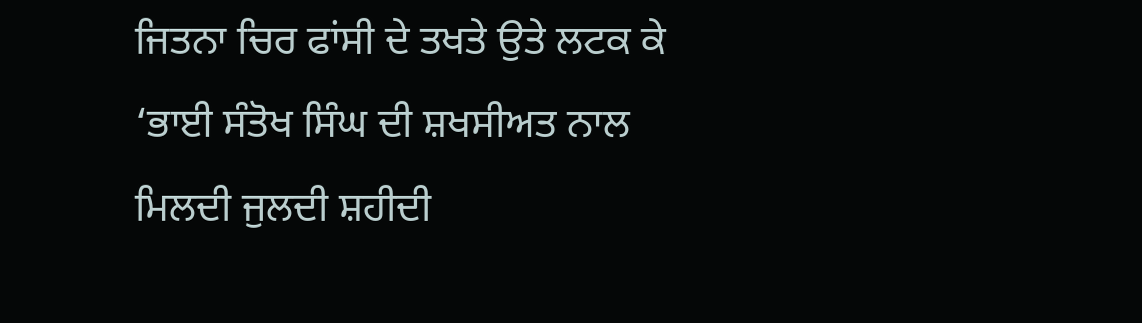ਜਿਤਨਾ ਚਿਰ ਫਾਂਸੀ ਦੇ ਤਖਤੇ ਉਤੇ ਲਟਕ ਕੇ ‘ਭਾਈ ਸੰਤੋਖ ਸਿੰਘ ਦੀ ਸ਼ਖਸੀਅਤ ਨਾਲ ਮਿਲਦੀ ਜੁਲਦੀ ਸ਼ਹੀਦੀ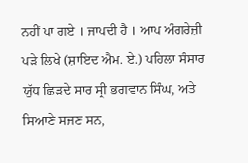ਨਹੀਂ ਪਾ ਗਏ । ਜਾਪਦੀ ਹੈ । ਆਪ ਅੰਗਰੇਜ਼ੀ ਪੜੇ ਲਿਖੇ (ਸ਼ਾਇਦ ਐਮ. ਏ.) ਪਹਿਲਾ ਸੰਸਾਰ ਯੁੱਧ ਛਿੜਦੇ ਸਾਰ ਸ੍ਰੀ ਭਗਵਾਨ ਸਿੰਘ, ਅਤੇ ਸਿਆਣੇ ਸਜਣ ਸਨ,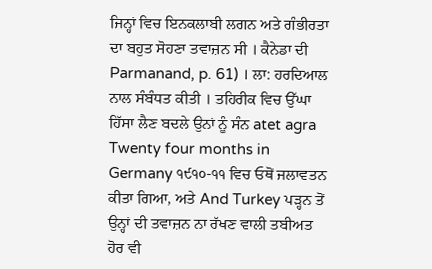ਜਿਨ੍ਹਾਂ ਵਿਚ ਇਨਕਲਾਬੀ ਲਗਨ ਅਤੇ ਗੰਭੀਰਤਾ ਦਾ ਬਹੁਤ ਸੋਹਣਾ ਤਵਾਜ਼ਨ ਸੀ । ਕੈਨੇਡਾ ਦੀ Parmanand, p. 61) । ਲਾ: ਹਰਦਿਆਲ ਨਾਲ ਸੰਬੰਧਤ ਕੀਤੀ । ਤਹਿਰੀਕ ਵਿਚ ਉੱਘਾ ਹਿੱਸਾ ਲੈਣ ਬਦਲੇ ਉਨਾਂ ਨੂੰ ਸੰਨ atet agra Twenty four months in Germany ੧੯੧੦-੧੧ ਵਿਚ ਓਥੋਂ ਜਲਾਵਤਨ ਕੀਤਾ ਗਿਆ, ਅਤੇ And Turkey ਪੜ੍ਹਨ ਤੋਂ ਉਨ੍ਹਾਂ ਦੀ ਤਵਾਜ਼ਨ ਨਾ ਰੱਖਣ ਵਾਲੀ ਤਬੀਅਤ ਹੋਰ ਵੀ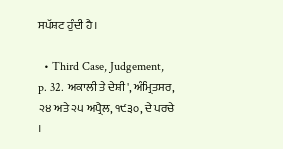ਸਪੱਸ਼ਟ ਹੁੰਦੀ ਹੈ।

  • Third Case, Judgement, p. 32. ਅਕਾਲੀ ਤੇ ਦੇਸ਼ੀ', ਅੰਮ੍ਰਿਤਸਰ, ੨੪ ਅਤੇ ੨੫ ਅਪ੍ਰੈਲ, ੧੯੩੦, ਦੇ ਪਰਚੇ ।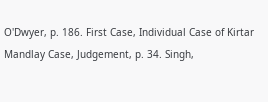O'Dwyer, p. 186. First Case, Individual Case of Kirtar Mandlay Case, Judgement, p. 34. Singh,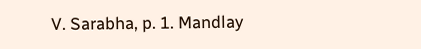V. Sarabha, p. 1. Mandlay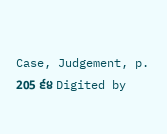Case, Judgement, p. 205 ੬੪ Digited by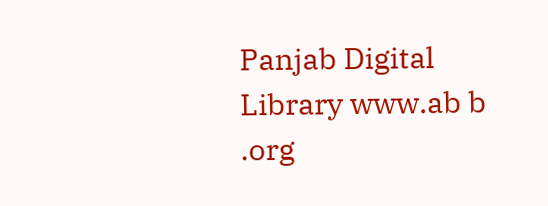Panjab Digital Library www.ab b .org